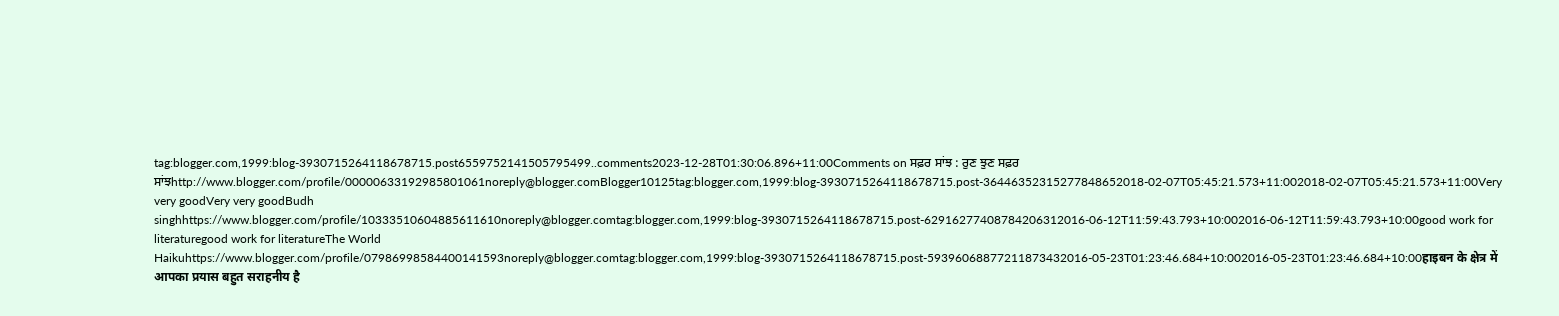tag:blogger.com,1999:blog-3930715264118678715.post6559752141505795499..comments2023-12-28T01:30:06.896+11:00Comments on ਸਫ਼ਰ ਸਾਂਝ : ਰੁਣ ਝੁਣ ਸਫ਼ਰ ਸਾਂਝhttp://www.blogger.com/profile/00000633192985801061noreply@blogger.comBlogger10125tag:blogger.com,1999:blog-3930715264118678715.post-36446352315277848652018-02-07T05:45:21.573+11:002018-02-07T05:45:21.573+11:00Very very goodVery very goodBudh singhhttps://www.blogger.com/profile/10333510604885611610noreply@blogger.comtag:blogger.com,1999:blog-3930715264118678715.post-62916277408784206312016-06-12T11:59:43.793+10:002016-06-12T11:59:43.793+10:00good work for literaturegood work for literatureThe World Haikuhttps://www.blogger.com/profile/07986998584400141593noreply@blogger.comtag:blogger.com,1999:blog-3930715264118678715.post-59396068877211873432016-05-23T01:23:46.684+10:002016-05-23T01:23:46.684+10:00हाइबन के क्षेत्र में आपका प्रयास बहुत सराहनीय है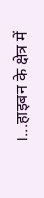।...हाइबन के क्षेत्र में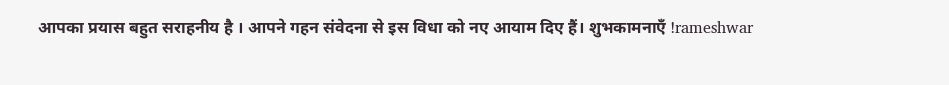आपका प्रयास बहुत सराहनीय है । आपने गहन संवेदना से इस विधा को नए आयाम दिए हैं। शुभकामनाएँ !rameshwar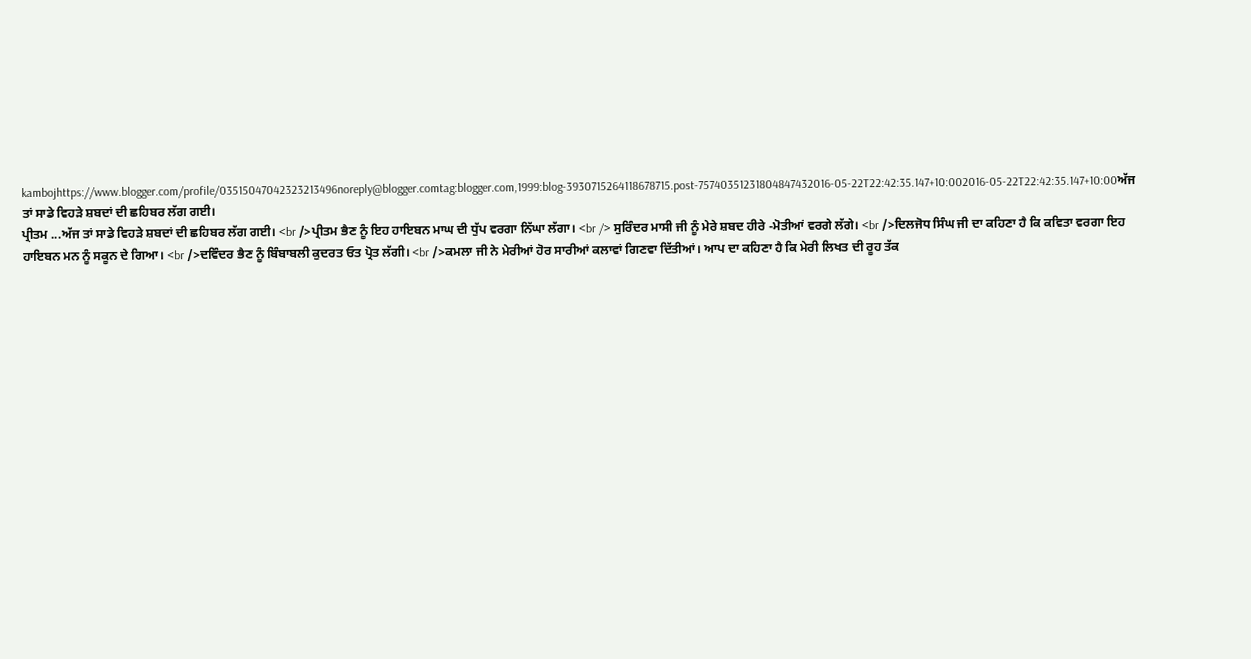kambojhttps://www.blogger.com/profile/03515047042323213496noreply@blogger.comtag:blogger.com,1999:blog-3930715264118678715.post-75740351231804847432016-05-22T22:42:35.147+10:002016-05-22T22:42:35.147+10:00ਅੱਜ ਤਾਂ ਸਾਡੇ ਵਿਹੜੇ ਸ਼ਬਦਾਂ ਦੀ ਛਹਿਬਰ ਲੱਗ ਗਈ।
ਪ੍ਰੀਤਮ ...ਅੱਜ ਤਾਂ ਸਾਡੇ ਵਿਹੜੇ ਸ਼ਬਦਾਂ ਦੀ ਛਹਿਬਰ ਲੱਗ ਗਈ। <br />ਪ੍ਰੀਤਮ ਭੈਣ ਨੂੰ ਇਹ ਹਾਇਬਨ ਮਾਘ ਦੀ ਧੁੱਪ ਵਰਗਾ ਨਿੱਘਾ ਲੱਗਾ। <br /> ਸੁਰਿੰਦਰ ਮਾਸੀ ਜੀ ਨੂੰ ਮੇਰੇ ਸ਼ਬਦ ਹੀਰੇ -ਮੋਤੀਆਂ ਵਰਗੇ ਲੱਗੇ। <br />ਦਿਲਜੋਧ ਸਿੰਘ ਜੀ ਦਾ ਕਹਿਣਾ ਹੈ ਕਿ ਕਵਿਤਾ ਵਰਗਾ ਇਹ ਹਾਇਬਨ ਮਨ ਨੂੰ ਸਕੂਨ ਦੇ ਗਿਆ। <br />ਦਵਿੰਦਰ ਭੈਣ ਨੂੰ ਬਿੰਬਾਬਲੀ ਕੁਦਰਤ ਓਤ ਪ੍ਰੋਤ ਲੱਗੀ। <br />ਕਮਲਾ ਜੀ ਨੇ ਮੇਰੀਆਂ ਹੋਰ ਸਾਰੀਆਂ ਕਲਾਵਾਂ ਗਿਣਵਾ ਦਿੱਤੀਆਂ। ਆਪ ਦਾ ਕਹਿਣਾ ਹੈ ਕਿ ਮੇਰੀ ਲਿਖਤ ਦੀ ਰੂਹ ਤੱਕ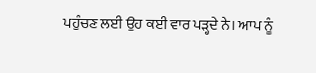ਪਹੁੰਚਣ ਲਈ ਉਹ ਕਈ ਵਾਰ ਪੜ੍ਹਦੇ ਨੇ। ਆਪ ਨੂੰ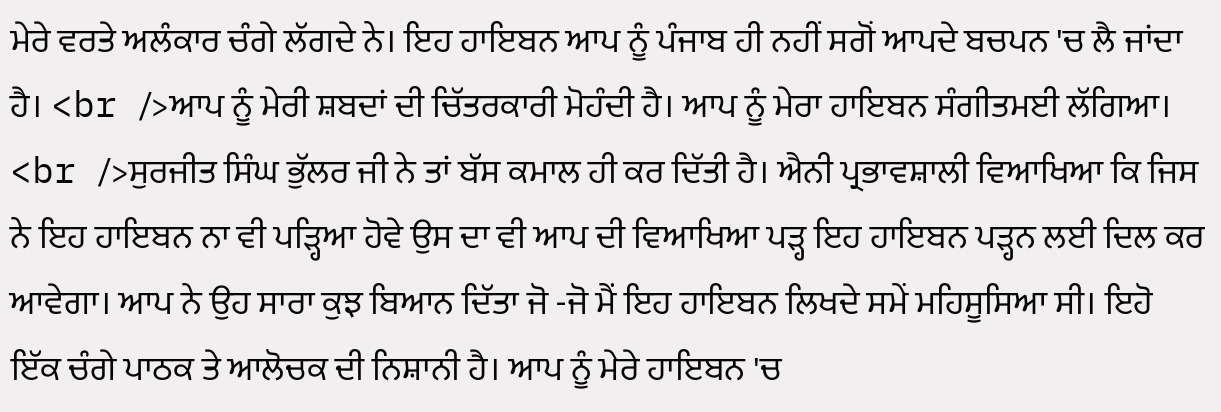ਮੇਰੇ ਵਰਤੇ ਅਲੰਕਾਰ ਚੰਗੇ ਲੱਗਦੇ ਨੇ। ਇਹ ਹਾਇਬਨ ਆਪ ਨੂੰ ਪੰਜਾਬ ਹੀ ਨਹੀਂ ਸਗੋਂ ਆਪਦੇ ਬਚਪਨ 'ਚ ਲੈ ਜਾਂਦਾ ਹੈ। <br />ਆਪ ਨੂੰ ਮੇਰੀ ਸ਼ਬਦਾਂ ਦੀ ਚਿੱਤਰਕਾਰੀ ਮੋਹੰਦੀ ਹੈ। ਆਪ ਨੂੰ ਮੇਰਾ ਹਾਇਬਨ ਸੰਗੀਤਮਈ ਲੱਗਿਆ। <br />ਸੁਰਜੀਤ ਸਿੰਘ ਭੁੱਲਰ ਜੀ ਨੇ ਤਾਂ ਬੱਸ ਕਮਾਲ ਹੀ ਕਰ ਦਿੱਤੀ ਹੈ। ਐਨੀ ਪ੍ਰਭਾਵਸ਼ਾਲੀ ਵਿਆਖਿਆ ਕਿ ਜਿਸ ਨੇ ਇਹ ਹਾਇਬਨ ਨਾ ਵੀ ਪੜ੍ਹਿਆ ਹੋਵੇ ਉਸ ਦਾ ਵੀ ਆਪ ਦੀ ਵਿਆਖਿਆ ਪੜ੍ਹ ਇਹ ਹਾਇਬਨ ਪੜ੍ਹਨ ਲਈ ਦਿਲ ਕਰ ਆਵੇਗਾ। ਆਪ ਨੇ ਉਹ ਸਾਰਾ ਕੁਝ ਬਿਆਨ ਦਿੱਤਾ ਜੋ -ਜੋ ਮੈਂ ਇਹ ਹਾਇਬਨ ਲਿਖਦੇ ਸਮੇਂ ਮਹਿਸੂਸਿਆ ਸੀ। ਇਹੋ ਇੱਕ ਚੰਗੇ ਪਾਠਕ ਤੇ ਆਲੋਚਕ ਦੀ ਨਿਸ਼ਾਨੀ ਹੈ। ਆਪ ਨੂੰ ਮੇਰੇ ਹਾਇਬਨ 'ਚ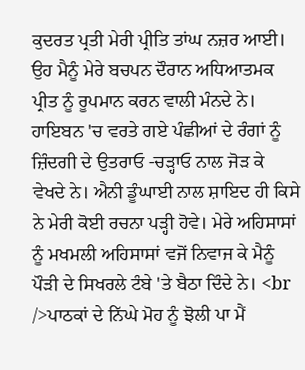ਕੁਦਰਤ ਪ੍ਰਤੀ ਮੇਰੀ ਪ੍ਰੀਤਿ ਤਾਂਘ ਨਜ਼ਰ ਆਈ। ਉਹ ਮੈਨੂੰ ਮੇਰੇ ਬਚਪਨ ਦੌਰਾਨ ਅਧਿਆਤਮਕ ਪ੍ਰੀਤ ਨੂੰ ਰੂਪਮਾਨ ਕਰਨ ਵਾਲੀ ਮੰਨਦੇ ਨੇ। ਹਾਇਬਨ 'ਚ ਵਰਤੇ ਗਏ ਪੰਛੀਆਂ ਦੇ ਰੰਗਾਂ ਨੂੰ ਜ਼ਿੰਦਗੀ ਦੇ ਉਤਰਾਓ -ਚੜ੍ਹਾਓ ਨਾਲ ਜੋੜ ਕੇ ਵੇਖਦੇ ਨੇ। ਐਨੀ ਡੂੰਘਾਈ ਨਾਲ ਸ਼ਾਇਦ ਹੀ ਕਿਸੇ ਨੇ ਮੇਰੀ ਕੋਈ ਰਚਨਾ ਪੜ੍ਹੀ ਹੋਵੇ। ਮੇਰੇ ਅਹਿਸਾਸਾਂ ਨੂੰ ਮਖਮਲੀ ਅਹਿਸਾਸਾਂ ਵਜੋਂ ਨਿਵਾਜ ਕੇ ਮੈਨੂੰ ਪੌੜੀ ਦੇ ਸਿਖਰਲੇ ਟੰਬੇ 'ਤੇ ਬੈਠਾ ਦਿੰਦੇ ਨੇ। <br />ਪਾਠਕਾਂ ਦੇ ਨਿੱਘੇ ਮੋਹ ਨੂੰ ਝੋਲੀ ਪਾ ਮੈਂ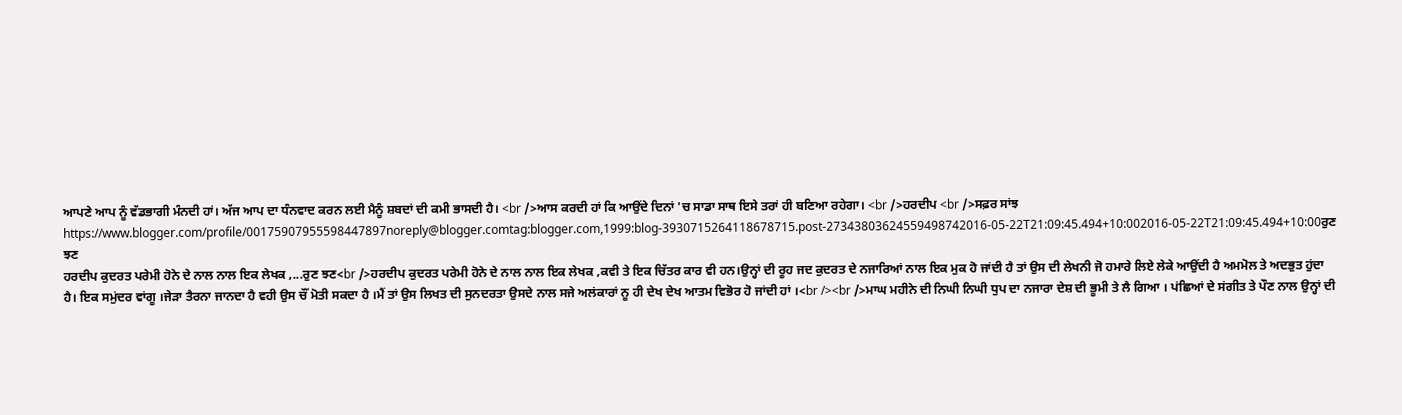ਆਪਣੇ ਆਪ ਨੂੰ ਵੱਡਭਾਗੀ ਮੰਨਦੀ ਹਾਂ। ਅੱਜ ਆਪ ਦਾ ਧੰਨਵਾਦ ਕਰਨ ਲਈ ਮੈਨੂੰ ਸ਼ਬਦਾਂ ਦੀ ਕਮੀ ਭਾਸਦੀ ਹੈ। <br />ਆਸ ਕਰਦੀ ਹਾਂ ਕਿ ਆਉਂਦੇ ਦਿਨਾਂ 'ਚ ਸਾਡਾ ਸਾਥ ਇਸੇ ਤਰਾਂ ਹੀ ਬਣਿਆ ਰਹੇਗਾ। <br />ਹਰਦੀਪ <br />ਸਫ਼ਰ ਸਾਂਝ https://www.blogger.com/profile/00175907955598447897noreply@blogger.comtag:blogger.com,1999:blog-3930715264118678715.post-27343803624559498742016-05-22T21:09:45.494+10:002016-05-22T21:09:45.494+10:00ਰੁਣ ਝਣ
ਹਰਦੀਪ ਕੁਦਰਤ ਪਰੇਮੀ ਹੋਨੇ ਦੇ ਨਾਲ ਨਾਲ ਇਕ ਲੇਖਕ ,...ਰੁਣ ਝਣ<br />ਹਰਦੀਪ ਕੁਦਰਤ ਪਰੇਮੀ ਹੋਨੇ ਦੇ ਨਾਲ ਨਾਲ ਇਕ ਲੇਖਕ ,ਕਵੀ ਤੇ ਇਕ ਚਿੱਤਰ ਕਾਰ ਵੀ ਹਨ।ਉਨ੍ਹਾਂ ਦੀ ਰੂਹ ਜਦ ਕੁਦਰਤ ਦੇ ਨਜਾਰਿਆਂ ਨਾਲ ਇਕ ਮੁਕ ਹੋ ਜਾਂਦੀ ਹੈ ਤਾਂ ਉਸ ਦੀ ਲੇਖਨੀ ਜੋ ਹਮਾਰੇ ਲਿਏ ਲੇਕੇ ਆਉਂਦੀ ਹੈ ਅਮਮੋਲ ਤੇ ਅਦਭੁਤ ਹੁਂਦਾ ਹੈ। ਇਕ ਸਮੁਂਦਰ ਵਾਂਗੂ ।ਜੇੜਾ ਤੈਰਨਾ ਜਾਨਦਾ ਹੈ ਵਹੀ ਉਸ ਚੌਂ ਮੋਤੀ ਸਕਦਾ ਹੈ ।ਮੈਂ ਤਾਂ ਉਸ ਲਿਖਤ ਦੀ ਸੁਨਦਰਤਾ ਉਸਦੇ ਨਾਲ ਸਜੇ ਅਲਂਕਾਰਾਂ ਨੂ ਹੀ ਦੇਖ ਦੇਖ ਆਤਮ ਵਿਭੋਰ ਹੋ ਜਾਂਦੀ ਹਾਂ ।<br /><br />ਮਾਘ ਮਹੀਨੇ ਦੀ ਨਿਘੀ ਨਿਘੀ ਧੁਪ ਦਾ ਨਜਾਰਾ ਦੇਸ਼ ਦੀ ਭੂਮੀ ਤੇ ਲੈ ਗਿਆ । ਪਂਛਿਆਂ ਦੇ ਸਂਗੀਤ ਤੇ ਪੌਣ ਨਾਲ ਉਨ੍ਹਾਂ ਦੀ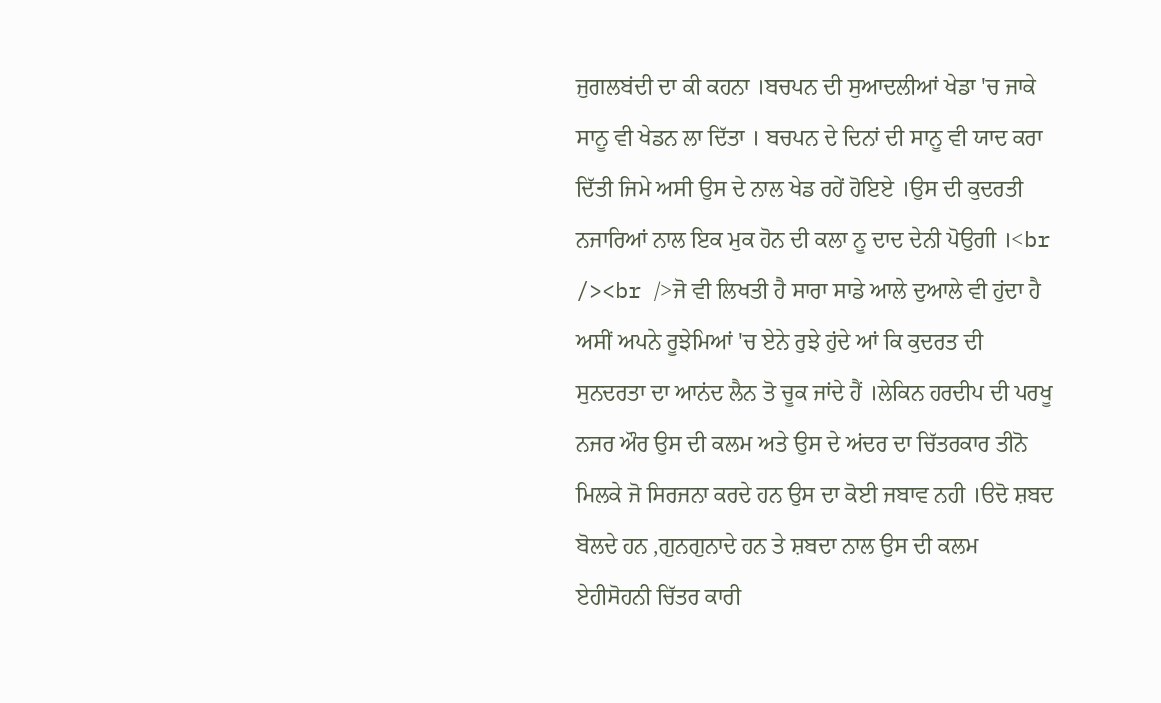ਜੁਗਲਬਂਦੀ ਦਾ ਕੀ ਕਹਨਾ ।ਬਚਪਨ ਦੀ ਸੁਆਦਲੀਆਂ ਖੇਡਾ 'ਚ ਜਾਕੇ ਸਾਨੂ ਵੀ ਖੇਡਨ ਲਾ ਦਿੱਤਾ । ਬਚਪਨ ਦੇ ਦਿਨਾਂ ਦੀ ਸਾਨੂ ਵੀ ਯਾਦ ਕਰਾ ਦਿੱਤੀ ਜਿਮੇ ਅਸੀ ਉਸ ਦੇ ਨਾਲ ਖੇਡ ਰਹੇਂ ਹੋਇਏ ।ਉਸ ਦੀ ਕੁਦਰਤੀ ਨਜਾਰਿਆਂ ਨਾਲ ਇਕ ਮੁਕ ਹੋਨ ਦੀ ਕਲਾ ਨੂ ਦਾਦ ਦੇਨੀ ਪੋਉਗੀ ।<br /><br />ਜੋ ਵੀ ਲਿਖਤੀ ਹੈ ਸਾਰਾ ਸਾਡੇ ਆਲੇ ਦੁਆਲੇ ਵੀ ਹੁਂਦਾ ਹੈ ਅਸੀਂ ਅਪਨੇ ਰੂਝੇਮਿਆਂ 'ਚ ਏਨੇ ਰੁਝੇ ਹੁਂਦੇ ਆਂ ਕਿ ਕੁਦਰਤ ਦੀ ਸੁਨਦਰਤਾ ਦਾ ਆਨਂਦ ਲੈਨ ਤੋ ਚੂਕ ਜਾਂਦੇ ਹੈਂ ।ਲੇਕਿਨ ਹਰਦੀਪ ਦੀ ਪਰਖੂ ਨਜਰ ਔਰ ਉਸ ਦੀ ਕਲਮ ਅਤੇ ਉਸ ਦੇ ਅਂਦਰ ਦਾ ਚਿੱਤਰਕਾਰ ਤੀਨੋ ਮਿਲਕੇ ਜੋ ਸਿਰਜਨਾ ਕਰਦੇ ਹਨ ਉਸ ਦਾ ਕੋਈ ਜਬਾਵ ਨਹੀ ।ੳਦੋ ਸ਼ਬਦ ਬੋਲਦੇ ਹਨ ,ਗੁਨਗੁਨਾਦੇ ਹਨ ਤੇ ਸ਼ਬਦਾ ਨਾਲ ਉਸ ਦੀ ਕਲਮ ਏਹੀਸੋਹਨੀ ਚਿੱਤਰ ਕਾਰੀ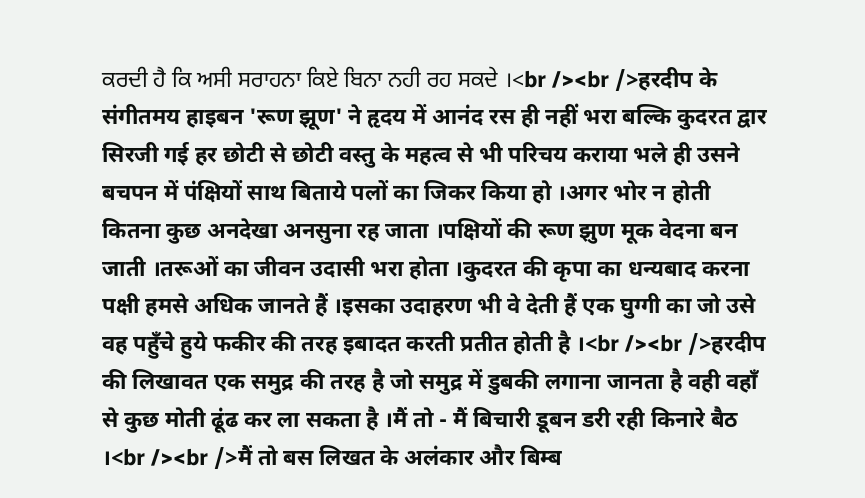ਕਰਦੀ ਹੈ ਕਿ ਅਸੀ ਸਰਾਹਨਾ ਕਿਏ ਬਿਨਾ ਨਹੀ ਰਹ ਸਕਦੇ ।<br /><br />हरदीप के संगीतमय हाइबन 'रूण झूण' ने हृदय में आनंद रस ही नहीं भरा बल्कि कुदरत द्वार सिरजी गई हर छोटी से छोटी वस्तु के महत्व से भी परिचय कराया भले ही उसने बचपन में पंक्षियों साथ बिताये पलों का जिकर किया हो ।अगर भोर न होती कितना कुछ अनदेखा अनसुना रह जाता ।पक्षियों की रूण झुण मूक वेदना बन जाती ।तरूओं का जीवन उदासी भरा होता ।कुदरत की कृपा का धन्यबाद करना पक्षी हमसे अधिक जानते हैं ।इसका उदाहरण भी वे देती हैं एक घुग्गी का जो उसे वह पहुँचे हुये फकीर की तरह इबादत करती प्रतीत होती है ।<br /><br />हरदीप की लिखावत एक समुद्र की तरह है जो समुद्र में डुबकी लगाना जानता है वही वहाँ से कुछ मोती ढूंढ कर ला सकता है ।मैं तो - मैं बिचारी डूबन डरी रही किनारे बैठ ।<br /><br />मैं तो बस लिखत के अलंकार और बिम्ब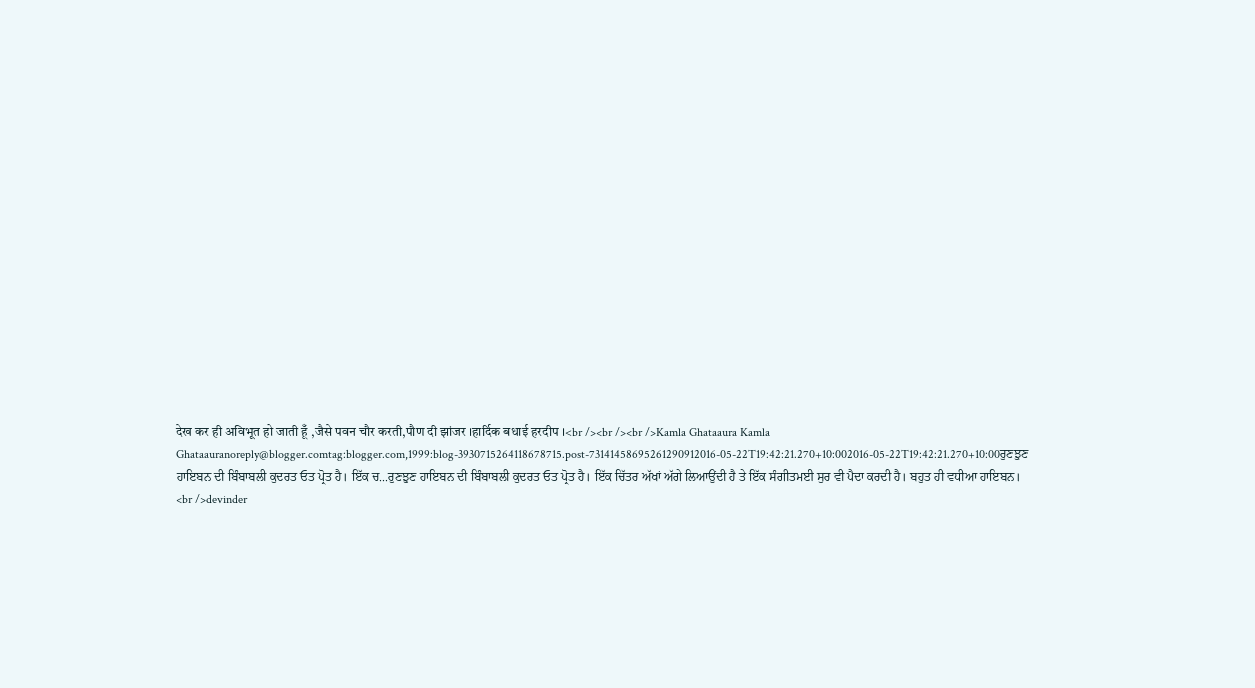देख कर ही अविभूत हो जाती हूँ ,जैसे पवन चौर करती,पौण दी झांजर ।हार्दिक बधाई हरदीप ।<br /><br /><br />Kamla Ghataaura Kamla Ghataauranoreply@blogger.comtag:blogger.com,1999:blog-3930715264118678715.post-73141458695261290912016-05-22T19:42:21.270+10:002016-05-22T19:42:21.270+10:00ਰੁਣਝੁਣ ਹਾਇਬਨ ਦੀ ਬਿੰਬਾਬਲੀ ਕੁਦਰਤ ਓਤ ਪ੍ਰੋਤ ਹੈ। ਇੱਕ ਚ...ਰੁਣਝੁਣ ਹਾਇਬਨ ਦੀ ਬਿੰਬਾਬਲੀ ਕੁਦਰਤ ਓਤ ਪ੍ਰੋਤ ਹੈ। ਇੱਕ ਚਿੱਤਰ ਅੱਖਾਂ ਅੱਗੇ ਲਿਆਉਂਦੀ ਹੈ ਤੇ ਇੱਕ ਸੰਗੀਤਮਈ ਸੁਰ ਵੀ ਪੈਦਾ ਕਰਦੀ ਹੈ। ਬਹੁਤ ਹੀ ਵਧੀਆ ਹਾਇਬਨ। <br />devinder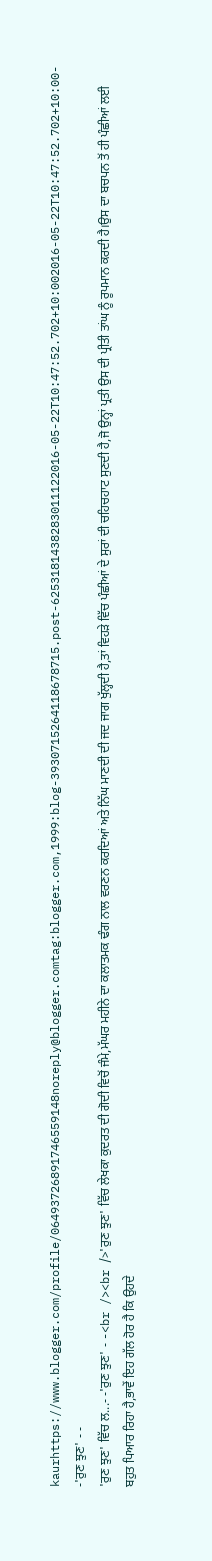kaurhttps://www.blogger.com/profile/06493726891746559148noreply@blogger.comtag:blogger.com,1999:blog-3930715264118678715.post-6253181438283011122016-05-22T10:47:52.702+10:002016-05-22T10:47:52.702+10:00- -'ਰੁਣ ਝੁਣ' - -
'ਰੁਣ ਝੁਣ' ਵਿੱਚ ਲ...- -'ਰੁਣ ਝੁਣ' - -<br /><br />'ਰੁਣ ਝੁਣ' ਵਿੱਚ ਲੇਖਕਾ ਕੁਦਰਤ ਦੀ ਗੋਦੀ ਵਿਚੋਂ ਜੰਮੇ,ਮੱਘਰ ਮਹੀਨੇ ਦਾ ਕਲਾਤਮਕ ਢੰਗ ਨਾਲ ਵਰਣਨ ਕਰਦਿਆਂ ਅਤੇ ਨਿੱਘ ਮਾਣਦੀ ਦੀ ਜਦ ਜਾਗ ਖੁੱਲ੍ਹਦੀ ਹੈ,ਤਾਂ ਵਿਹੜੇ ਵਿੱਚ ਪੰਛੀਆਂ ਦੇ ਸੁਰਾਂ ਦੀ ਚਹਿਚਹਾਟ ਸੁਣਦੀ ਹੈ,ਜੋ ਉਨ੍ਹਾਂ ਪ੍ਰਤੀ ਉਸ ਦੀ ਪ੍ਰੀਤੀ ਤਾਂਘ ਨੂੰ ਰੂਪਮਾਨ ਕਰਦੀ ਹੈ।ਉਸ ਦਾ ਬਚਪਨ ਤੋਂ ਹੀ ਪੰਛੀਆਂ ਲਈ ਬਹੁਤ ਪਿਆਰ ਰਿਹਾ ਹੈ,ਭਾਵੇਂ ਇਹ ਗੱਲ ਹੋਰ ਹੈ ਕਿ ਉਹਦੇ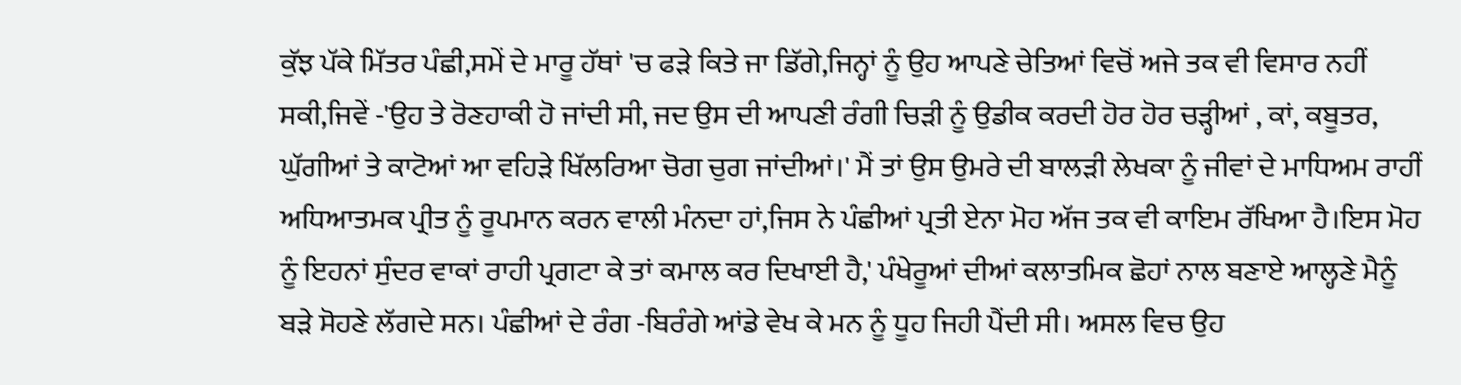ਕੁੱਝ ਪੱਕੇ ਮਿੱਤਰ ਪੰਛੀ,ਸਮੇਂ ਦੇ ਮਾਰੂ ਹੱਥਾਂ 'ਚ ਫੜੇ ਕਿਤੇ ਜਾ ਡਿੱਗੇ,ਜਿਨ੍ਹਾਂ ਨੂੰ ਉਹ ਆਪਣੇ ਚੇਤਿਆਂ ਵਿਚੋਂ ਅਜੇ ਤਕ ਵੀ ਵਿਸਾਰ ਨਹੀਂ ਸਕੀ,ਜਿਵੇਂ -'ਉਹ ਤੇ ਰੋਣਹਾਕੀ ਹੋ ਜਾਂਦੀ ਸੀ, ਜਦ ਉਸ ਦੀ ਆਪਣੀ ਰੰਗੀ ਚਿੜੀ ਨੂੰ ਉਡੀਕ ਕਰਦੀ ਹੋਰ ਹੋਰ ਚੜ੍ਹੀਆਂ , ਕਾਂ, ਕਬੂਤਰ, ਘੁੱਗੀਆਂ ਤੇ ਕਾਟੋਆਂ ਆ ਵਹਿੜੇ ਖਿੱਲਰਿਆ ਚੋਗ ਚੁਗ ਜਾਂਦੀਆਂ।' ਮੈਂ ਤਾਂ ਉਸ ਉਮਰੇ ਦੀ ਬਾਲੜੀ ਲੇਖਕਾ ਨੂੰ ਜੀਵਾਂ ਦੇ ਮਾਧਿਅਮ ਰਾਹੀਂ ਅਧਿਆਤਮਕ ਪ੍ਰੀਤ ਨੂੰ ਰੂਪਮਾਨ ਕਰਨ ਵਾਲੀ ਮੰਨਦਾ ਹਾਂ,ਜਿਸ ਨੇ ਪੰਛੀਆਂ ਪ੍ਰਤੀ ਏਨਾ ਮੋਹ ਅੱਜ ਤਕ ਵੀ ਕਾਇਮ ਰੱਖਿਆ ਹੈ।ਇਸ ਮੋਹ ਨੂੰ ਇਹਨਾਂ ਸੁੰਦਰ ਵਾਕਾਂ ਰਾਹੀ ਪ੍ਰਗਟਾ ਕੇ ਤਾਂ ਕਮਾਲ ਕਰ ਦਿਖਾਈ ਹੈ,' ਪੰਖੇਰੂਆਂ ਦੀਆਂ ਕਲਾਤਮਿਕ ਛੋਹਾਂ ਨਾਲ ਬਣਾਏ ਆਲ੍ਹਣੇ ਮੈਨੂੰ ਬੜੇ ਸੋਹਣੇ ਲੱਗਦੇ ਸਨ। ਪੰਛੀਆਂ ਦੇ ਰੰਗ -ਬਿਰੰਗੇ ਆਂਡੇ ਵੇਖ ਕੇ ਮਨ ਨੂੰ ਧੂਹ ਜਿਹੀ ਪੈਂਦੀ ਸੀ। ਅਸਲ ਵਿਚ ਉਹ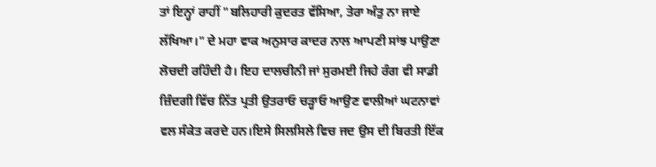ਤਾਂ ਇਨ੍ਹਾਂ ਰਾਹੀਂ "ਬਲਿਹਾਰੀ ਕੁਦਰਤ ਵੱਸਿਆ, ਤੇਰਾ ਅੰਤੁ ਨਾ ਜਾਏ ਲੱਖਿਆ।" ਦੇ ਮਹਾ ਵਾਕ ਅਨੁਸਾਰ ਕਾਦਰ ਨਾਲ ਆਪਣੀ ਸਾਂਝ ਪਾਉਣਾ ਲੋਚਦੀ ਰਹਿੰਦੀ ਹੈ। ਇਹ ਦਾਲਚੀਨੀ ਜਾਂ ਸੁਰਮਈ ਜਿਹੇ ਰੰਗ ਵੀ ਸਾਡੀ ਜ਼ਿੰਦਗੀ ਵਿੱਚ ਨਿੱਤ ਪ੍ਰਤੀ ਉਤਰਾਓ ਚੜ੍ਹਾਓ ਆਉਣ ਵਾਲੀਆਂ ਘਟਨਾਵਾਂ ਵਲ ਸੰਕੇਤ ਕਰਦੇ ਹਨ।ਇਸੇ ਸਿਲਸਿਲੇ ਵਿਚ ਜਦ ਉਸ ਦੀ ਬਿਰਤੀ ਇੱਕ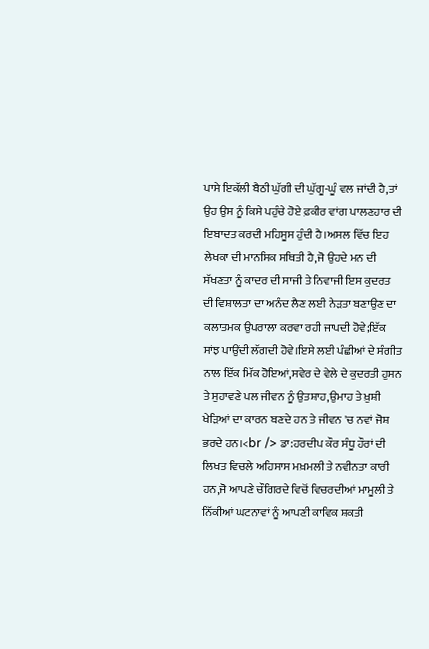ਪਾਸੇ ਇਕੱਲੀ ਬੈਠੀ ਘੁੱਗੀ ਦੀ ਘੁੱਗੂ-ਘੂੰ ਵਲ ਜਾਂਦੀ ਹੈ,ਤਾਂ ਉਹ ਉਸ ਨੂੰ ਕਿਸੇ ਪਹੁੰਚੇ ਹੋਏ ਫ਼ਕੀਰ ਵਾਂਗ ਪਾਲਣਹਾਰ ਦੀ ਇਬਾਦਤ ਕਰਦੀ ਮਹਿਸੂਸ ਹੁੰਦੀ ਹੈ।ਅਸਲ ਵਿੱਚ ਇਹ ਲੇਖਕਾ ਦੀ ਮਾਨਸਿਕ ਸਥਿਤੀ ਹੈ,ਜੋ ਉਹਦੇ ਮਨ ਦੀ ਸੱਖਣਤਾ ਨੂੰ ਕਾਦਰ ਦੀ ਸਾਜੀ ਤੇ ਨਿਵਾਜੀ ਇਸ ਕੁਦਰਤ ਦੀ ਵਿਸ਼ਾਲਤਾ ਦਾ ਅਨੰਦ ਲੈਣ ਲਈ ਨੇੜਤਾ ਬਣਾਉਣ ਦਾ ਕਲਾਤਮਕ ਉਪਰਾਲਾ ਕਰਵਾ ਰਹੀ ਜਾਪਦੀ ਹੋਵੇ;ਇੱਕ ਸਾਂਝ ਪਾਉਂਦੀ ਲੱਗਦੀ ਹੋਵੇ।ਇਸੇ ਲਈ ਪੰਛੀਆਂ ਦੇ ਸੰਗੀਤ ਨਾਲ ਇੱਕ ਮਿੱਕ ਹੋਇਆਂ,ਸਵੇਰ ਦੇ ਵੇਲੇ ਦੇ ਕੁਦਰਤੀ ਹੁਸਨ ਤੇ ਸੁਹਾਵਣੇ ਪਲ ਜੀਵਨ ਨੂੰ ਉਤਸ਼ਾਹ,ਉਮਾਹ ਤੇ ਖ਼ੁਸ਼ੀ ਖੇੜਿਆਂ ਦਾ ਕਾਰਨ ਬਣਦੇ ਹਨ ਤੇ ਜੀਵਨ 'ਚ ਨਵਾਂ ਜੋਸ਼ ਭਰਦੇ ਹਨ।<br /> ਡਾ:ਹਰਦੀਪ ਕੌਰ ਸੰਧੂ ਹੌਰਾਂ ਦੀ ਲਿਖਤ ਵਿਚਲੇ ਅਹਿਸਾਸ ਮਖ਼ਮਲੀ ਤੇ ਨਵੀਨਤਾ ਕਾਰੀ ਹਨ,ਜੋ ਆਪਣੇ ਚੌਗਿਰਦੇ ਵਿਚੋਂ ਵਿਚਰਦੀਆਂ ਮਾਮੂਲੀ ਤੇ ਨਿੱਕੀਆਂ ਘਟਨਾਵਾਂ ਨੂੰ ਆਪਣੀ ਕਾਵਿਕ ਸ਼ਕਤੀ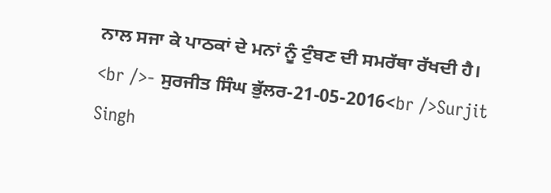ਨਾਲ ਸਜਾ ਕੇ ਪਾਠਕਾਂ ਦੇ ਮਨਾਂ ਨੂੰ ਟੁੰਬਣ ਦੀ ਸਮਰੱਥਾ ਰੱਖਦੀ ਹੈ। <br />- ਸੁਰਜੀਤ ਸਿੰਘ ਭੁੱਲਰ-21-05-2016<br />Surjit Singh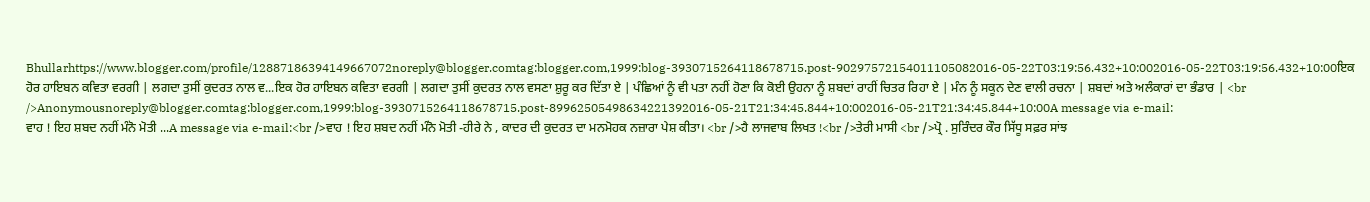Bhullarhttps://www.blogger.com/profile/12887186394149667072noreply@blogger.comtag:blogger.com,1999:blog-3930715264118678715.post-90297572154011105082016-05-22T03:19:56.432+10:002016-05-22T03:19:56.432+10:00ਇਕ ਹੋਰ ਹਾਇਬਨ ਕਵਿਤਾ ਵਰਗੀ | ਲਗਦਾ ਤੁਸੀਂ ਕੁਦਰਤ ਨਾਲ ਵ...ਇਕ ਹੋਰ ਹਾਇਬਨ ਕਵਿਤਾ ਵਰਗੀ | ਲਗਦਾ ਤੁਸੀਂ ਕੁਦਰਤ ਨਾਲ ਵਸਣਾ ਸ਼ੁਰੂ ਕਰ ਦਿੱਤਾ ਏ | ਪੰਛਿਆਂ ਨੂੰ ਵੀ ਪਤਾ ਨਹੀਂ ਹੋਣਾ ਕਿ ਕੋਈ ਉਹਨਾ ਨੂੰ ਸ਼ਬਦਾਂ ਰਾਹੀਂ ਚਿਤਰ ਰਿਹਾ ਏ | ਮੰਨ ਨੂੰ ਸਕੂਨ ਦੇਣ ਵਾਲੀ ਰਚਨਾ | ਸ਼ਬਦਾਂ ਅਤੇ ਅਲੰਕਾਰਾਂ ਦਾ ਭੰਡਾਰ | <br />Anonymousnoreply@blogger.comtag:blogger.com,1999:blog-3930715264118678715.post-89962505498634221392016-05-21T21:34:45.844+10:002016-05-21T21:34:45.844+10:00A message via e-mail:
ਵਾਹ ! ਇਹ ਸ਼ਬਦ ਨਹੀਂ ਮੰਨੋ ਮੋਤੀ ...A message via e-mail:<br />ਵਾਹ ! ਇਹ ਸ਼ਬਦ ਨਹੀਂ ਮੰਨੋ ਮੋਤੀ -ਹੀਰੇ ਨੇ , ਕਾਦਰ ਦੀ ਕੁਦਰਤ ਦਾ ਮਨਮੋਹਕ ਨਜ਼ਾਰਾ ਪੇਸ਼ ਕੀਤਾ। <br />ਹੈ ਲਾਜਵਾਬ ਲਿਖਤ !<br />ਤੇਰੀ ਮਾਸੀ <br />ਪ੍ਰੋ . ਸੁਰਿੰਦਰ ਕੌਰ ਸਿੱਧੂ ਸਫ਼ਰ ਸਾਂਝ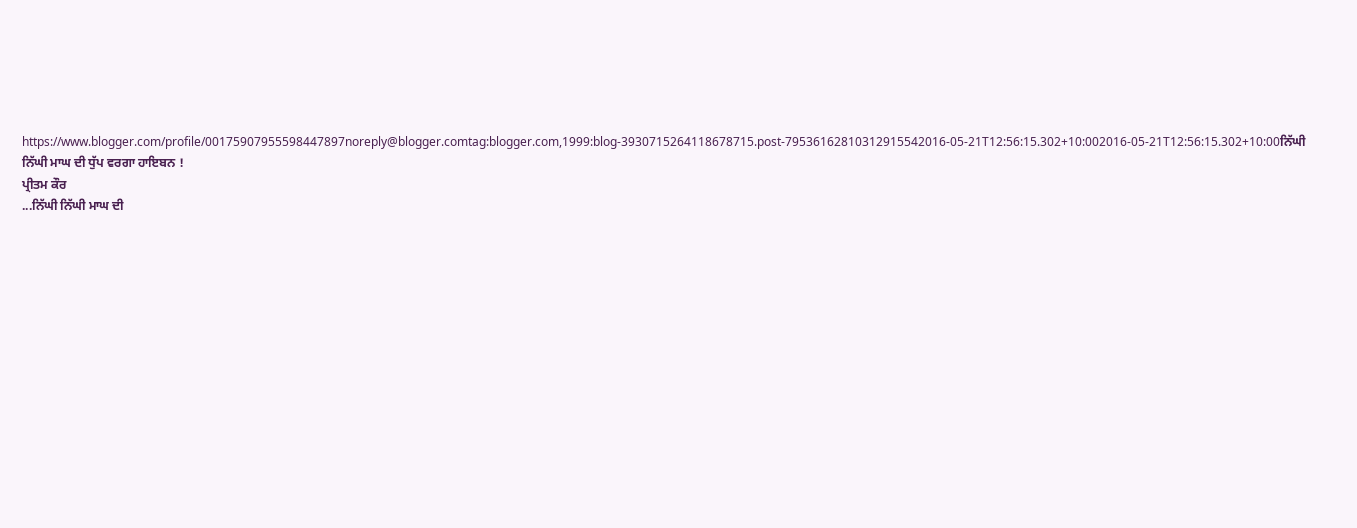https://www.blogger.com/profile/00175907955598447897noreply@blogger.comtag:blogger.com,1999:blog-3930715264118678715.post-79536162810312915542016-05-21T12:56:15.302+10:002016-05-21T12:56:15.302+10:00ਨਿੱਘੀ ਨਿੱਘੀ ਮਾਘ ਦੀ ਧੁੱਪ ਵਰਗਾ ਹਾਇਬਨ !
ਪ੍ਰੀਤਮ ਕੌਰ
...ਨਿੱਘੀ ਨਿੱਘੀ ਮਾਘ ਦੀ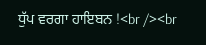ਧੁੱਪ ਵਰਗਾ ਹਾਇਬਨ !<br /><br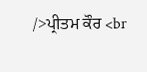/>ਪ੍ਰੀਤਮ ਕੌਰ <br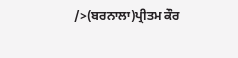/>(ਬਰਨਾਲਾ)ਪ੍ਰੀਤਮ ਕੌਰ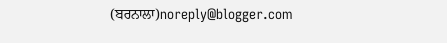(ਬਰਨਾਲਾ)noreply@blogger.com